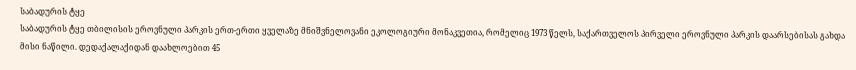საბადურის ტყე
საბადურის ტყე თბილისის ეროვნული პარკის ერთ-ერთი ყველაზე მნიშვნელოვანი ეკოლოგიური მონაკვეთია, რომელიც 1973 წელს, საქართველოს პირველი ეროვნული პარკის დაარსებისას გახდა მისი ნაწილი. დედაქალაქიდან დაახლოებით 45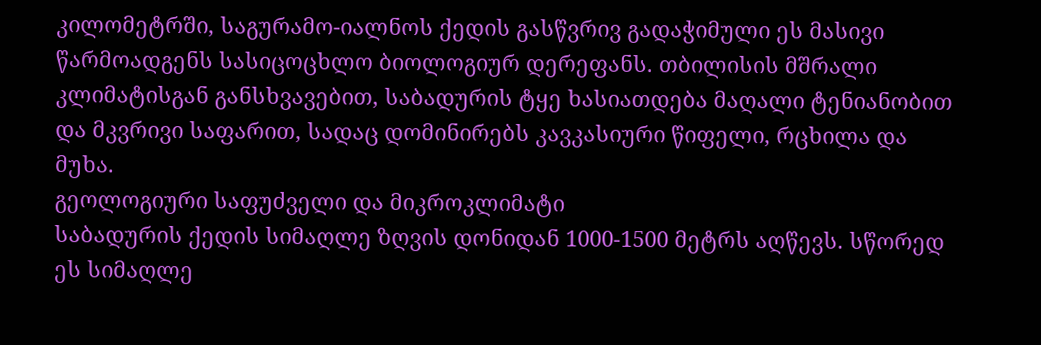კილომეტრში, საგურამო-იალნოს ქედის გასწვრივ გადაჭიმული ეს მასივი წარმოადგენს სასიცოცხლო ბიოლოგიურ დერეფანს. თბილისის მშრალი კლიმატისგან განსხვავებით, საბადურის ტყე ხასიათდება მაღალი ტენიანობით და მკვრივი საფარით, სადაც დომინირებს კავკასიური წიფელი, რცხილა და მუხა.
გეოლოგიური საფუძველი და მიკროკლიმატი
საბადურის ქედის სიმაღლე ზღვის დონიდან 1000-1500 მეტრს აღწევს. სწორედ ეს სიმაღლე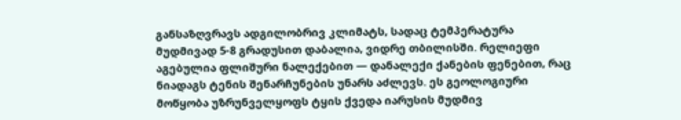განსაზღვრავს ადგილობრივ კლიმატს, სადაც ტემპერატურა მუდმივად 5-8 გრადუსით დაბალია, ვიდრე თბილისში. რელიეფი აგებულია ფლიშური ნალექებით — დანალექი ქანების ფენებით, რაც ნიადაგს ტენის შენარჩუნების უნარს აძლევს. ეს გეოლოგიური მოწყობა უზრუნველყოფს ტყის ქვედა იარუსის მუდმივ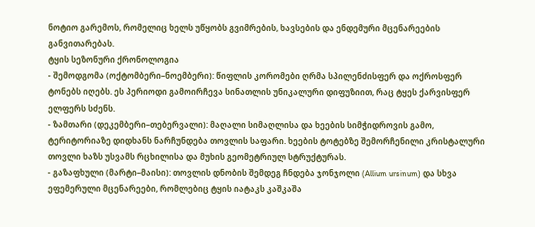ნოტიო გარემოს, რომელიც ხელს უწყობს გვიმრების, ხავსების და ენდემური მცენარეების განვითარებას.
ტყის სეზონური ქრონოლოგია
- შემოდგომა (ოქტომბერი–ნოემბერი): წიფლის კორომები ღრმა სპილენძისფერ და ოქროსფერ ტონებს იღებს. ეს პერიოდი გამოირჩევა სინათლის უნიკალური დიფუზიით, რაც ტყეს ქარვისფერ ელფერს სძენს.
- ზამთარი (დეკემბერი–თებერვალი): მაღალი სიმაღლისა და ხეების სიმჭიდროვის გამო, ტერიტორიაზე დიდხანს ნარჩუნდება თოვლის საფარი. ხეების ტოტებზე შემორჩენილი კრისტალური თოვლი ხაზს უსვამს რცხილისა და მუხის გეომეტრიულ სტრუქტურას.
- გაზაფხული (მარტი–მაისი): თოვლის დნობის შემდეგ ჩნდება ჯონჯოლი (Allium ursinum) და სხვა ეფემერული მცენარეები, რომლებიც ტყის იატაკს კაშკაშა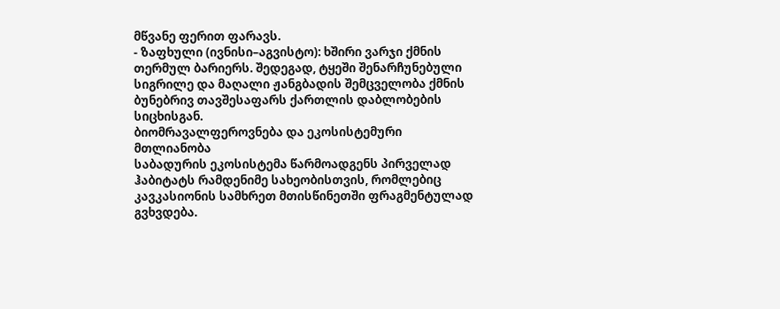მწვანე ფერით ფარავს.
- ზაფხული (ივნისი–აგვისტო): ხშირი ვარჯი ქმნის თერმულ ბარიერს. შედეგად, ტყეში შენარჩუნებული სიგრილე და მაღალი ჟანგბადის შემცველობა ქმნის ბუნებრივ თავშესაფარს ქართლის დაბლობების სიცხისგან.
ბიომრავალფეროვნება და ეკოსისტემური მთლიანობა
საბადურის ეკოსისტემა წარმოადგენს პირველად ჰაბიტატს რამდენიმე სახეობისთვის, რომლებიც კავკასიონის სამხრეთ მთისწინეთში ფრაგმენტულად გვხვდება.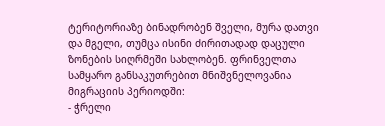ტერიტორიაზე ბინადრობენ შველი, მურა დათვი და მგელი, თუმცა ისინი ძირითადად დაცული ზონების სიღრმეში სახლობენ. ფრინველთა სამყარო განსაკუთრებით მნიშვნელოვანია მიგრაციის პერიოდში:
- ჭრელი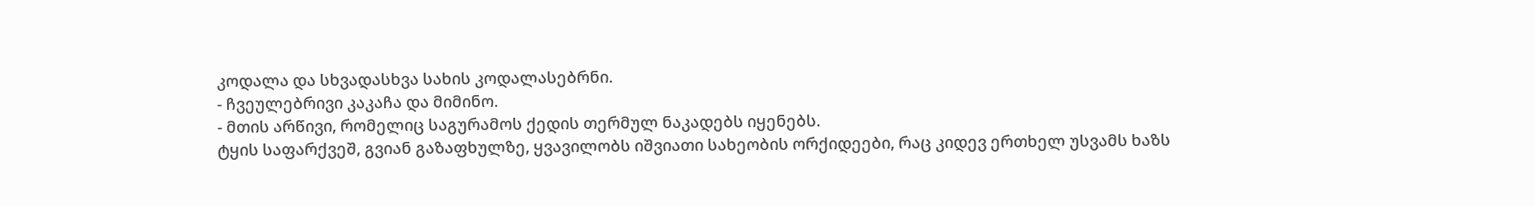კოდალა და სხვადასხვა სახის კოდალასებრნი.
- ჩვეულებრივი კაკაჩა და მიმინო.
- მთის არწივი, რომელიც საგურამოს ქედის თერმულ ნაკადებს იყენებს.
ტყის საფარქვეშ, გვიან გაზაფხულზე, ყვავილობს იშვიათი სახეობის ორქიდეები, რაც კიდევ ერთხელ უსვამს ხაზს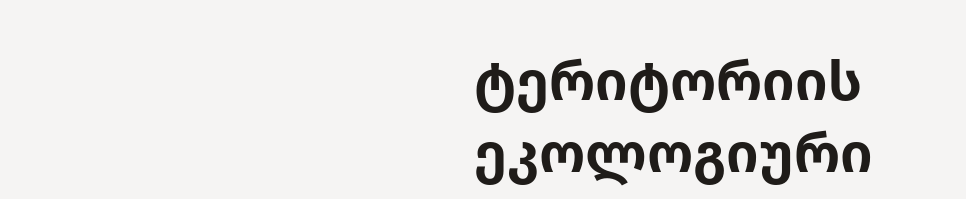ტერიტორიის ეკოლოგიური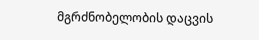მგრძნობელობის დაცვის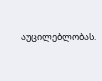აუცილებლობას.